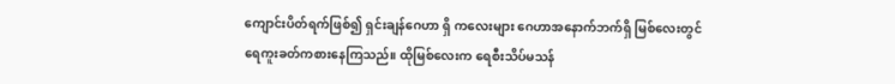ကျောင်းပိတ်ရက်ဖြစ်၍ ရှင်းချန်ဂေဟာ ရှိ ကလေးများ ဂေဟာအနောက်ဘက်ရှိ မြစ်လေးတွင် ရေကူးခတ်ကစားနေကြသည်။ ထိုမြစ်လေးက ရေစီးသိပ်မသန်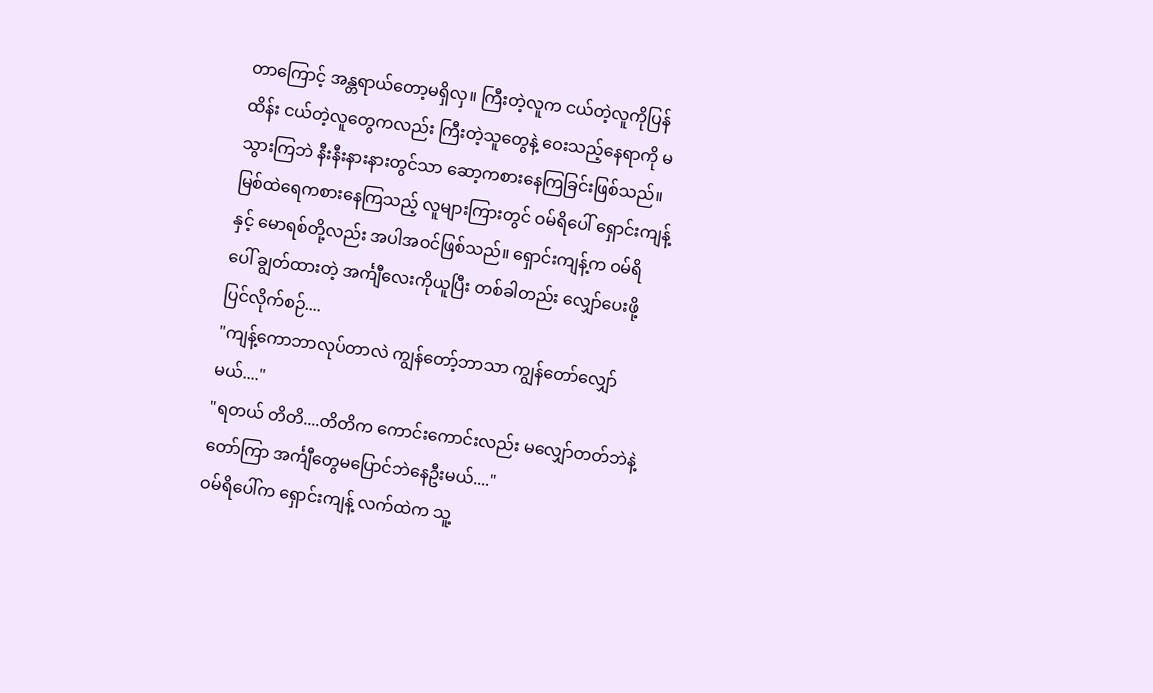တာကြောင့် အန္တရာယ်တော့မရှိလှ။ ကြီးတဲ့လူက ငယ်တဲ့လူကိုပြန်ထိန်း ငယ်တဲ့လူတွေကလည်း ကြီးတဲ့သူတွေနဲ့ ဝေးသည့်နေရာကို မသွားကြဘဲ နီးနီးနားနားတွင်သာ ဆော့ကစားနေကြခြင်းဖြစ်သည်။
မြစ်ထဲရေကစားနေကြသည့် လူများကြားတွင် ဝမ်ရိပေါ် ရှောင်းကျန့် နှင့် မောရစ်တို့လည်း အပါအဝင်ဖြစ်သည်။ ရှောင်းကျန့်က ဝမ်ရိပေါ် ချွတ်ထားတဲ့ အင်္ကျီလေးကိုယူပြီး တစ်ခါတည်း လျှော်ပေးဖို့ပြင်လိုက်စဉ်....
"ကျန့်ကောဘာလုပ်တာလဲ ကျွန်တော့်ဘာသာ ကျွန်တော်လျှော်မယ်...."
"ရတယ် တိတိ....တိတိက ကောင်းကောင်းလည်း မလျှော်တတ်ဘဲနဲ့ တော်ကြာ အင်္ကျီတွေမပြောင်ဘဲနေဦးမယ်...."
ဝမ်ရိပေါ်က ရှောင်းကျန့် လက်ထဲက သူ့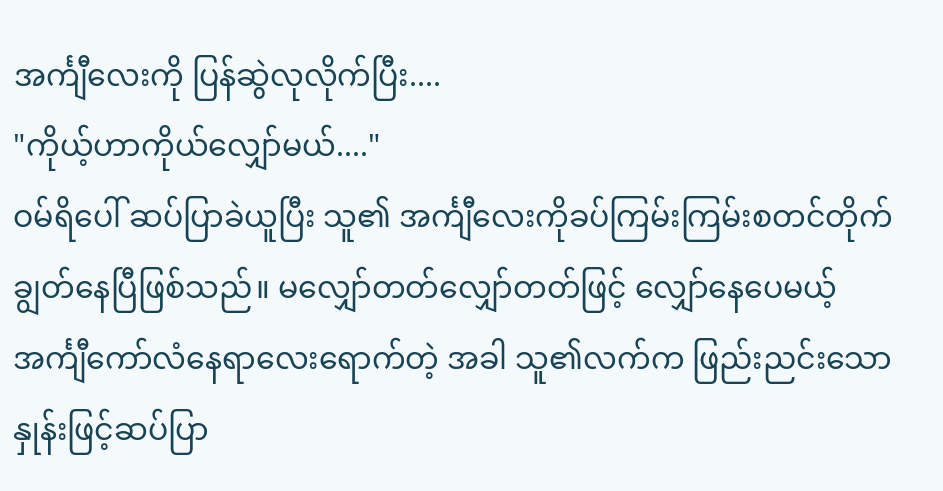အင်္ကျီလေးကို ပြန်ဆွဲလုလိုက်ပြီး....
"ကိုယ့်ဟာကိုယ်လျှော်မယ်...."
ဝမ်ရိပေါ် ဆပ်ပြာခဲယူပြီး သူ၏ အင်္ကျီလေးကိုခပ်ကြမ်းကြမ်းစတင်တိုက်ချွတ်နေပြီဖြစ်သည်။ မလျှော်တတ်လျှော်တတ်ဖြင့် လျှော်နေပေမယ့် အင်္ကျီကော်လံနေရာလေးရောက်တဲ့ အခါ သူ၏လက်က ဖြည်းညင်းသောနှုန်းဖြင့်ဆပ်ပြာ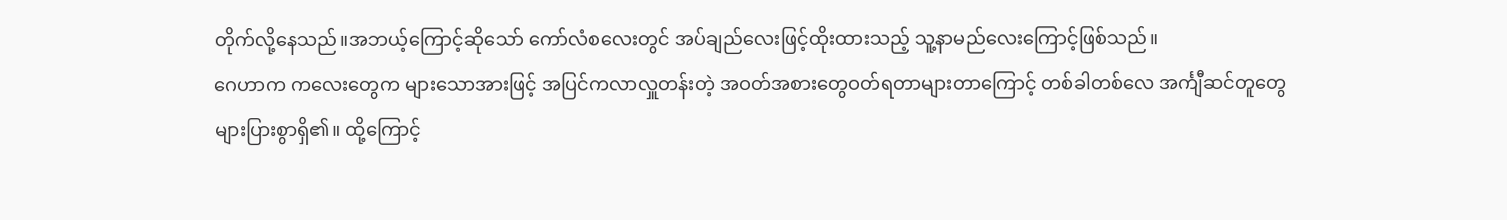တိုက်လို့နေသည်။အဘယ့်ကြောင့်ဆိုသော် ကော်လံစလေးတွင် အပ်ချည်လေးဖြင့်ထိုးထားသည့် သူ့နာမည်လေးကြောင့်ဖြစ်သည်။
ဂေဟာက ကလေးတွေက များသောအားဖြင့် အပြင်ကလာလှူတန်းတဲ့ အဝတ်အစားတွေဝတ်ရတာများတာကြောင့် တစ်ခါတစ်လေ အင်္ကျီဆင်တူတွေများပြားစွာရှိ၏။ ထို့ကြောင့်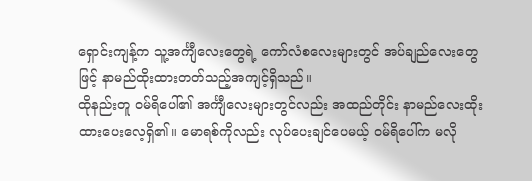ရှောင်းကျန့်က သူ့အင်္ကျီလေးတွေရဲ့ ကော်လံစလေးများတွင် အပ်ချည်လေးတွေဖြင့် နာမည်ထိုးထားတတ်သည့်အကျင့်ရှိသည်။
ထိုနည်းတူ ဝမ်ရိပေါ်၏ အင်္ကျီလေးများတွင်လည်း အထည်တိုင်း နာမည်လေးထိုးထားပေးလေ့ရှိ၏။ မောရစ်ကိုလည်း လုပ်ပေးချင်ပေမယ့် ဝမ်ရိပေါ်က မလို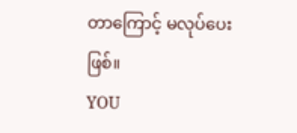တာကြောင့် မလုပ်ပေးဖြစ်။
YOU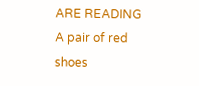ARE READING
A pair of red shoes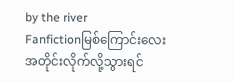by the river
Fanfictionမြစ်ကြောင်းလေးအတိုင်းလိုက်လို့သွားရင်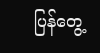ပြန်တွေ့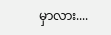မှာလား....